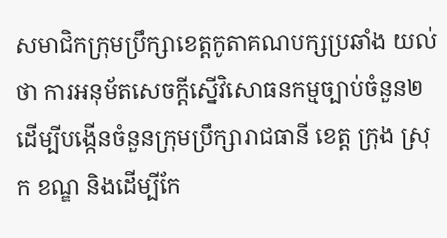សមាជិកក្រុមប្រឹក្សាខេត្តកូតាគណបក្សប្រឆាំង យល់ថា ការអនុម័តសេចក្ដីស្នើវិសោធនកម្មច្បាប់ចំនួន២ ដើម្បីបង្កើនចំនួនក្រុមប្រឹក្សារាជធានី ខេត្ត ក្រុង ស្រុក ខណ្ឌ និងដើម្បីកែ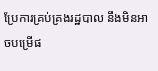ប្រែការគ្រប់គ្រងរដ្ឋបាល នឹងមិនអាចបម្រើផ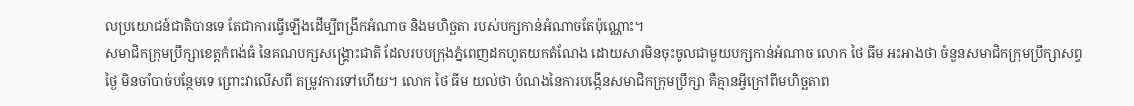លប្រយោជន៍ជាតិបានទេ តែជាការធ្វើឡើងដើម្បីពង្រីកអំណាច និងមហិច្ឆតា របស់បក្សកាន់អំណាចតែប៉ុណ្ណោះ។
សមាជិកក្រុមប្រឹក្សាខេត្តកំពង់ធំ នៃគណបក្សសង្គ្រោះជាតិ ដែលរបបក្រុងភ្នំពេញដកហូតយកតំណែង ដោយសារមិនចុះចូលជាមួយបក្សកាន់អំណាច លោក ថៃ ធីម អះអាងថា ចំនួនសមាជិកក្រុមប្រឹក្សាសព្វថ្ងៃ មិនចាំបាច់បន្ថែមទេ ព្រោះវាលើសពី តម្រូវការទៅហើយ។ លោក ថៃ ធីម យល់ថា បំណងនៃការបង្កើនសមាជិកក្រុមប្រឹក្សា គឺគ្មានអ្វីក្រៅពីមហិច្ឆតាព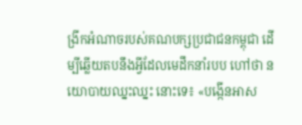ង្រីកអំណាចរបស់គណបក្សប្រជាជនកម្ពុជា ដើម្បីឆ្លើយតបនឹងអ្វីដែលមេដឹកនាំរបប ហៅថា នយោបាយឈ្នះឈ្នះ នោះទេ៖ «បង្កើនអាស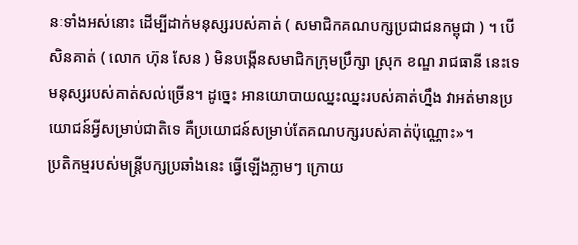នៈទាំងអស់នោះ ដើម្បីដាក់មនុស្សរបស់គាត់ ( សមាជិកគណបក្សប្រជាជនកម្ពុជា ) ។ បើសិនគាត់ ( លោក ហ៊ុន សែន ) មិនបង្កើនសមាជិកក្រុមប្រឹក្សា ស្រុក ខណ្ឌ រាជធានី នេះទេ មនុស្សរបស់គាត់សល់ច្រើន។ ដូច្នេះ អានយោបាយឈ្នះឈ្នះរបស់គាត់ហ្នឹង វាអត់មានប្រយោជន៍អ្វីសម្រាប់ជាតិទេ គឺប្រយោជន៍សម្រាប់តែគណបក្សរបស់គាត់ប៉ុណ្ណោះ»។
ប្រតិកម្មរបស់មន្ត្រីបក្សប្រឆាំងនេះ ធ្វើឡើងភ្លាមៗ ក្រោយ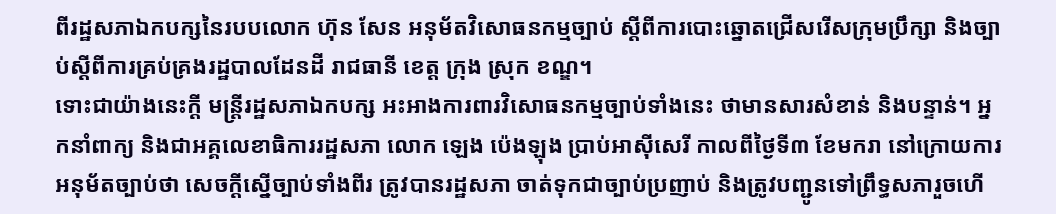ពីរដ្ឋសភាឯកបក្សនៃរបបលោក ហ៊ុន សែន អនុម័តវិសោធនកម្មច្បាប់ ស្ដីពីការបោះឆ្នោតជ្រើសរើសក្រុមប្រឹក្សា និងច្បាប់ស្ដីពីការគ្រប់គ្រងរដ្ឋបាលដែនដី រាជធានី ខេត្ត ក្រុង ស្រុក ខណ្ឌ។
ទោះជាយ៉ាងនេះក្តី មន្ត្រីរដ្ឋសភាឯកបក្ស អះអាងការពារវិសោធនកម្មច្បាប់ទាំងនេះ ថាមានសារសំខាន់ និងបន្ទាន់។ អ្នកនាំពាក្យ និងជាអគ្គលេខាធិការរដ្ឋសភា លោក ឡេង ប៉េងឡុង ប្រាប់អាស៊ីសេរី កាលពីថ្ងៃទី៣ ខែមករា នៅក្រោយការអនុម័តច្បាប់ថា សេចក្ដីស្នើច្បាប់ទាំងពីរ ត្រូវបានរដ្ឋសភា ចាត់ទុកជាច្បាប់ប្រញាប់ និងត្រូវបញ្ជូនទៅព្រឹទ្ធសភារួចហើ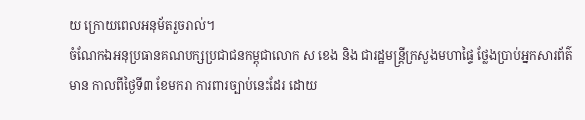យ ក្រោយពេលអនុម័តរួចរាល់។
ចំណែកឯអនុប្រធានគណបក្សប្រជាជនកម្ពុជាលោក ស ខេង និង ជារដ្ឋមន្ត្រីក្រសួងមហាផ្ទៃ ថ្លែងប្រាប់អ្នកសារព័ត៌មាន កាលពីថ្ងៃទី៣ ខែមករា ការពារច្បាប់នេះដែរ ដោយ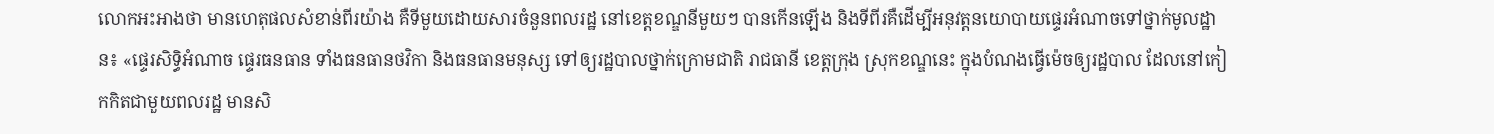លោកអះអាងថា មានហេតុផលសំខាន់ពីរយ៉ាង គឺទីមួយដោយសារចំនួនពលរដ្ឋ នៅខេត្តខណ្ឌនីមួយៗ បានកើនឡើង និងទីពីរគឺដើម្បីអនុវត្តនយោបាយផ្ទេរអំណាចទៅថ្នាក់មូលដ្ឋាន៖ «ផ្ទេរសិទ្ធិអំណាច ផ្ទេរធនធាន ទាំងធនធានថវិកា និងធនធានមនុស្ស ទៅឲ្យរដ្ឋបាលថ្នាក់ក្រោមជាតិ រាជធានី ខេត្តក្រុង ស្រុកខណ្ឌនេះ ក្នុងបំណងធ្វើម៉េចឲ្យរដ្ឋបាល ដែលនៅកៀកកិតជាមួយពលរដ្ឋ មានសិ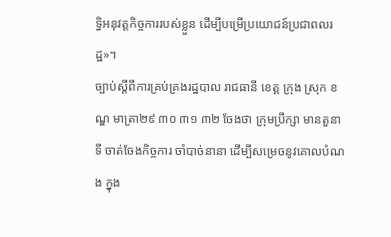ទ្ធិអនុវត្តកិច្ចការរបស់ខ្លួន ដើម្បីបម្រើប្រយោជន៍ប្រជាពលរដ្ឋ»។
ច្បាប់ស្ដីពីការគ្រប់គ្រងរដ្ឋបាល រាជធានី ខេត្ត ក្រុង ស្រុក ខណ្ឌ មាត្រា២៩ ៣០ ៣១ ៣២ ចែងថា ក្រុមប្រឹក្សា មានតួនាទី ចាត់ចែងកិច្ចការ ចាំបាច់នានា ដើម្បីសម្រេចនូវគោលបំណង ក្នុង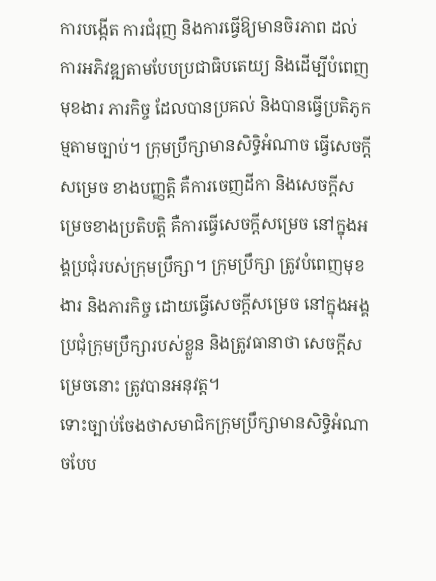ការបង្កើត ការជំរុញ និងការធ្វើឱ្យមានចិរភាព ដល់ការអភិវឌ្ឍតាមបែបប្រជាធិបតេយ្យ និងដើម្បីបំពេញមុខងារ ភារកិច្ច ដែលបានប្រគល់ និងបានធ្វើប្រតិភូកម្មតាមច្បាប់។ ក្រុមប្រឹក្សាមានសិទ្ធិអំណាច ធ្វើសេចក្ដីសម្រេច ខាងបញ្ញត្តិ គឺការចេញដីកា និងសេចក្ដីសម្រេចខាងប្រតិបត្តិ គឺការធ្វើសេចក្ដីសម្រេច នៅក្នុងអង្គប្រជុំរបស់ក្រុមប្រឹក្សា។ ក្រុមប្រឹក្សា ត្រូវបំពេញមុខងារ និងភារកិច្ច ដោយធ្វើសេចក្ដីសម្រេច នៅក្នុងអង្គប្រជុំក្រុមប្រឹក្សារបស់ខ្លួន និងត្រូវធានាថា សេចក្ដីសម្រេចនោះ ត្រូវបានអនុវត្ត។
ទោះច្បាប់ចែងថាសមាជិកក្រុមប្រឹក្សាមានសិទ្ធិអំណាចបែប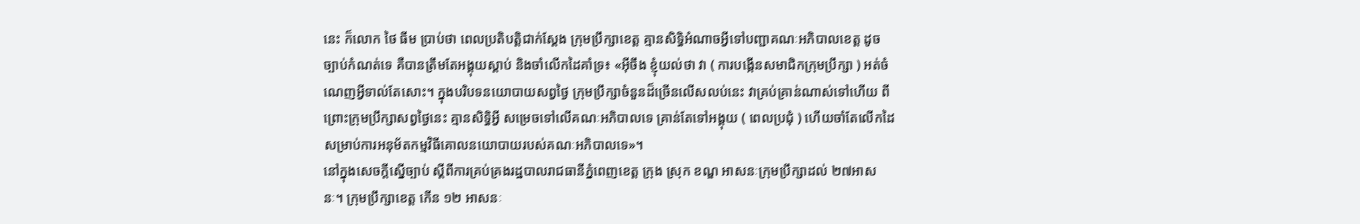នេះ ក៏លោក ថៃ ធីម ប្រាប់ថា ពេលប្រតិបត្តិជាក់ស្ដែង ក្រុមប្រឹក្សាខេត្ត គ្មានសិទ្ធិអំណាចអ្វីទៅបញ្ជាគណៈអភិបាលខេត្ត ដូចច្បាប់កំណត់ទេ គឺបានត្រឹមតែអង្គុយស្ដាប់ និងចាំលើកដៃគាំទ្រ៖ «អ៊ីចឹង ខ្ញុំយល់ថា វា ( ការបង្កើនសមាជិកក្រុមប្រឹក្សា ) អត់ចំណេញអ្វីទាល់តែសោះ។ ក្នុងបរិបទនយោបាយសព្វថ្ងៃ ក្រុមប្រឹក្សាចំនួនដ៏ច្រើនលើសលប់នេះ វាគ្រប់គ្រាន់ណាស់ទៅហើយ ពីព្រោះក្រុមប្រឹក្សាសព្វថ្ងៃនេះ គ្មានសិទ្ធិអ្វី សម្រេចទៅលើគណៈអភិបាលទេ គ្រាន់តែទៅអង្គុយ ( ពេលប្រជុំ ) ហើយចាំតែលើកដៃ សម្រាប់ការអនុម័តកម្មវិធីគោលនយោបាយរបស់គណៈអភិបាលទេ»។
នៅក្នុងសេចក្ដីស្នើច្បាប់ ស្ដីពីការគ្រប់គ្រងរដ្ឋបាលរាជធានីភ្នំពេញខេត្ត ក្រុង ស្រុក ខណ្ឌ អាសនៈក្រុមប្រឹក្សាដល់ ២៧អាសនៈ។ ក្រុមប្រឹក្សាខេត្ត កើន ១២ អាសនៈ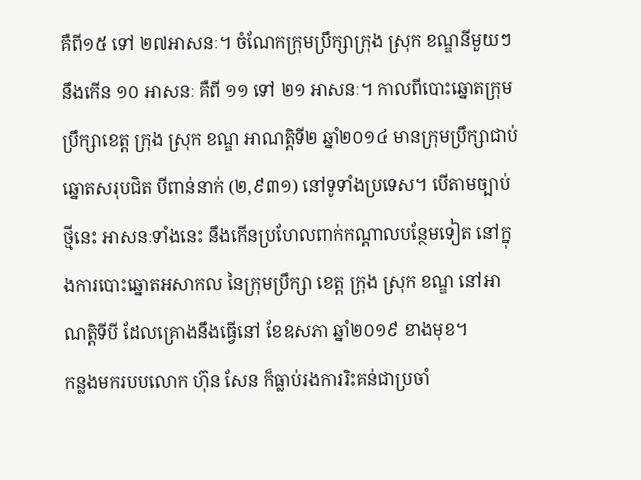គឺពី១៥ ទៅ ២៧អាសនៈ។ ចំណែកក្រុមប្រឹក្សាក្រុង ស្រុក ខណ្ឌនីមួយៗ នឹងកើន ១០ អាសនៈ គឺពី ១១ ទៅ ២១ អាសនៈ។ កាលពីបោះឆ្នោតក្រុមប្រឹក្សាខេត្ត ក្រុង ស្រុក ខណ្ឌ អាណត្តិទី២ ឆ្នាំ២០១៤ មានក្រុមប្រឹក្សាជាប់ឆ្នោតសរុបជិត បីពាន់នាក់ (២,៩៣១) នៅទូទាំងប្រទេស។ បើតាមច្បាប់ថ្មីនេះ អាសនៈទាំងនេះ នឹងកើនប្រហែលពាក់កណ្តាលបន្ថែមទៀត នៅក្នុងការបោះឆ្នោតអសាកល នៃក្រុមប្រឹក្សា ខេត្ត ក្រុង ស្រុក ខណ្ឌ នៅអាណត្តិទីបី ដែលគ្រោងនឹងធ្វើនៅ ខែឧសភា ឆ្នាំ២០១៩ ខាងមុខ។
កន្លងមករបបលោក ហ៊ុន សែន ក៏ធ្លាប់រងការរិះគន់ជាប្រចាំ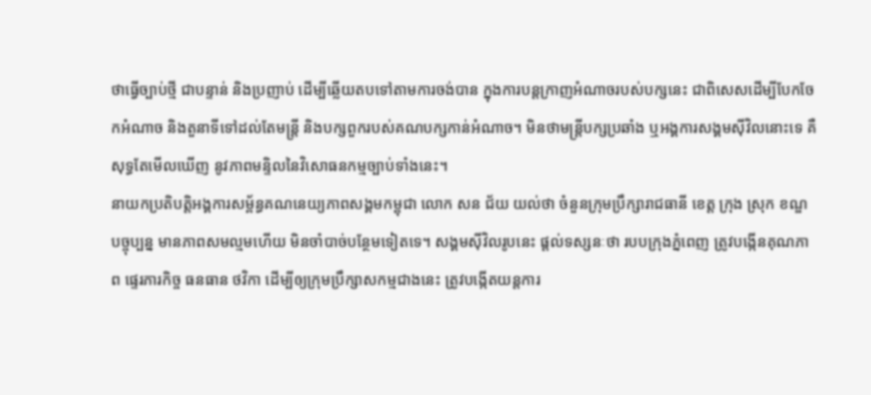ថាធ្វើច្បាប់ថ្មី ជាបន្ទាន់ និងប្រញាប់ ដើម្បីឆ្លើយតបទៅតាមការចង់បាន ក្នុងការបន្តក្រាញអំណាចរបស់បក្សនេះ ជាពិសេសដើម្បីបែកចែកអំណាច និងតួនាទីទៅដល់តែមន្ត្រី និងបក្សពួករបស់គណបក្សកាន់អំណាច។ មិនថាមន្ត្រីបក្សប្រឆាំង ឬអង្គការសង្គមស៊ីវិលនោះទេ គឺសុទ្ធតែមើលឃើញ នូវភាពមន្ទិលនៃវិសោធនកម្មច្បាប់ទាំងនេះ។
នាយកប្រតិបត្តិអង្គការសម្ព័ន្ធគណនេយ្យភាពសង្គមកម្ពុជា លោក សន ជ័យ យល់ថា ចំនួនក្រុមប្រឹក្សារាជធានី ខេត្ត ក្រុង ស្រុក ខណ្ឌ បច្ចុប្បន្ន មានភាពសមល្មមហើយ មិនចាំបាច់បន្ថែមទៀតទេ។ សង្គមស៊ីវិលរូបនេះ ផ្ដល់ទស្សនៈថា របបក្រុងភ្នំពេញ ត្រូវបង្កើនគុណភាព ផ្ទេរភារកិច្ច ធនធាន ថវិកា ដើម្បីឲ្យក្រុមប្រឹក្សាសកម្មជាងនេះ ត្រូវបង្កើតយន្តការ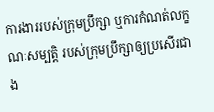ការងាររបស់ក្រុមប្រឹក្សា ឬការកំណត់លក្ខណៈសម្បត្តិ របស់ក្រុមប្រឹក្សាឲ្យប្រសើរជាង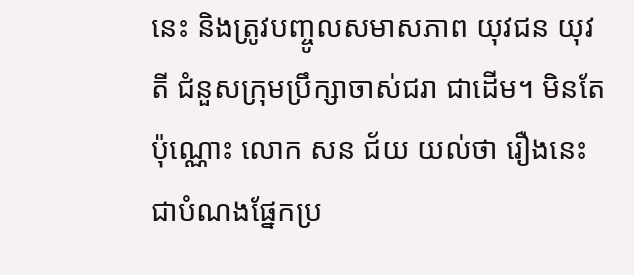នេះ និងត្រូវបញ្ចូលសមាសភាព យុវជន យុវតី ជំនួសក្រុមប្រឹក្សាចាស់ជរា ជាដើម។ មិនតែប៉ុណ្ណោះ លោក សន ជ័យ យល់ថា រឿងនេះជាបំណងផ្នែកប្រ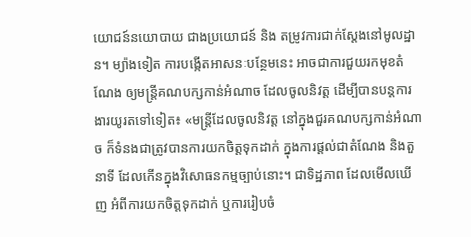យោជន៍នយោបាយ ជាងប្រយោជន៍ និង តម្រូវការជាក់ស្ដែងនៅមូលដ្ឋាន។ ម្យ៉ាងទៀត ការបង្កើតអាសនៈបន្ថែមនេះ អាចជាការជួយរកមុខតំណែង ឲ្យមន្ត្រីគណបក្សកាន់អំណាច ដែលចូលនិវត្ត ដើម្បីបានបន្តការងារយូរតទៅទៀត៖ «មន្ត្រីដែលចូលនិវត្ត នៅក្នុងជួរគណបក្សកាន់អំណាច ក៏ទំនងជាត្រូវបានការយកចិត្តទុកដាក់ ក្នុងការផ្ដល់ជាតំណែង និងតួនាទី ដែលកើនក្នុងវិសោធនកម្មច្បាប់នោះ។ ជាទិដ្ឋភាព ដែលមើលឃើញ អំពីការយកចិត្តទុកដាក់ ឬការរៀបចំ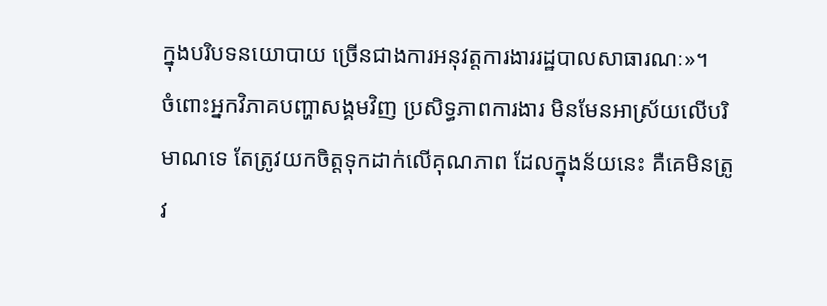ក្នុងបរិបទនយោបាយ ច្រើនជាងការអនុវត្តការងាររដ្ឋបាលសាធារណៈ»។
ចំពោះអ្នកវិភាគបញ្ហាសង្គមវិញ ប្រសិទ្ធភាពការងារ មិនមែនអាស្រ័យលើបរិមាណទេ តែត្រូវយកចិត្តទុកដាក់លើគុណភាព ដែលក្នុងន័យនេះ គឺគេមិនត្រូវ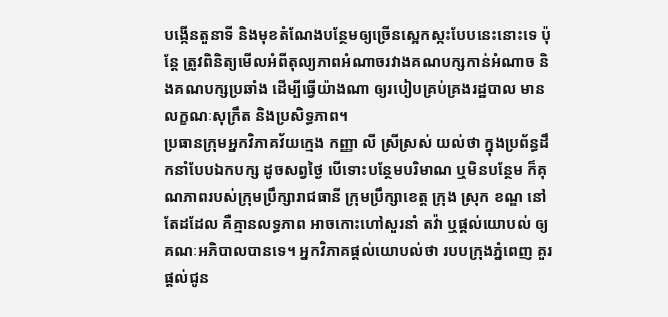បង្កើនតួនាទី និងមុខតំណែងបន្ថែមឲ្យច្រើនស្អេកស្កះបែបនេះនោះទេ ប៉ុន្តែ ត្រូវពិនិត្យមើលអំពីតុល្យភាពអំណាចរវាងគណបក្សកាន់អំណាច និងគណបក្សប្រឆាំង ដើម្បីធ្វើយ៉ាងណា ឲ្យរបៀបគ្រប់គ្រងរដ្ឋបាល មានលក្ខណៈសុក្រឹត និងប្រសិទ្ធភាព។
ប្រធានក្រុមអ្នកវិភាគវ័យក្មេង កញ្ញា លី ស្រីស្រស់ យល់ថា ក្នុងប្រព័ន្ធដឹកនាំបែបឯកបក្ស ដូចសព្វថ្ងៃ បើទោះបន្ថែមបរិមាណ ឬមិនបន្ថែម ក៏គុណភាពរបស់ក្រុមប្រឹក្សារាជធានី ក្រុមប្រឹក្សាខេត្ត ក្រុង ស្រុក ខណ្ឌ នៅតែដដែល គឺគ្មានលទ្ធភាព អាចកោះហៅសួរនាំ តវ៉ា ឬផ្ដល់យោបល់ ឲ្យគណៈអភិបាលបានទេ។ អ្នកវិភាគផ្ដល់យោបល់ថា របបក្រុងភ្នំពេញ គួរផ្ដល់ជូន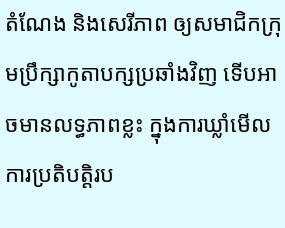តំណែង និងសេរីភាព ឲ្យសមាជិកក្រុមប្រឹក្សាកូតាបក្សប្រឆាំងវិញ ទើបអាចមានលទ្ធភាពខ្លះ ក្នុងការឃ្លាំមើលការប្រតិបត្តិរប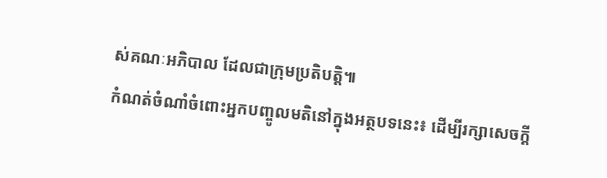ស់គណៈអភិបាល ដែលជាក្រុមប្រតិបត្តិ៕
កំណត់ចំណាំចំពោះអ្នកបញ្ចូលមតិនៅក្នុងអត្ថបទនេះ៖ ដើម្បីរក្សាសេចក្ដី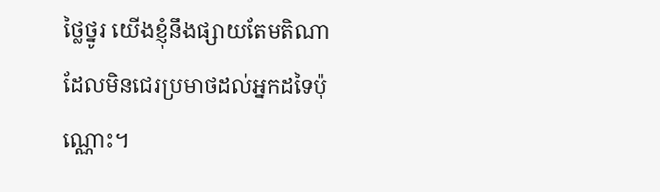ថ្លៃថ្នូរ យើងខ្ញុំនឹងផ្សាយតែមតិណា ដែលមិនជេរប្រមាថដល់អ្នកដទៃប៉ុណ្ណោះ។